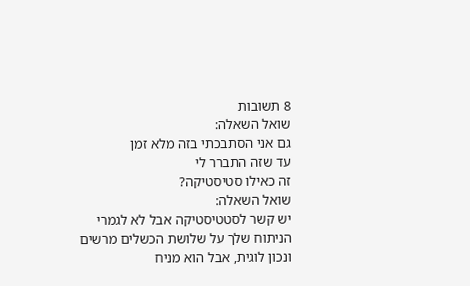8 תשובות
שואל השאלה:
גם אני הסתבכתי בזה מלא זמן
עד שזה התברר לי
זה כאילו סטיסטיקה?
שואל השאלה:
יש קשר לסטטיסטיקה אבל לא לגמרי
הניתוח שלך על שלושת הכשלים מרשים ונכון לוגית, אבל הוא מניח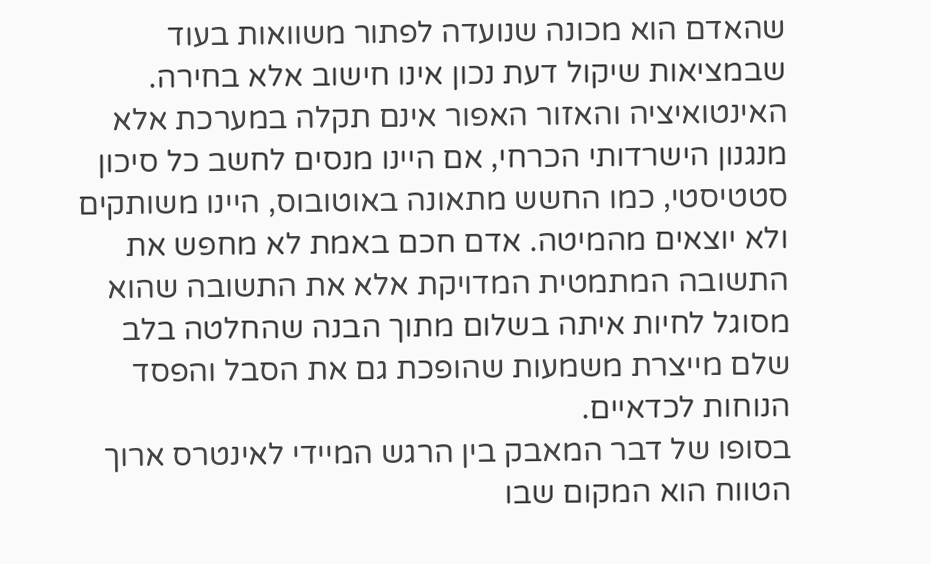שהאדם הוא מכונה שנועדה לפתור משוואות בעוד שבמציאות שיקול דעת נכון אינו חישוב אלא בחירה. האינטואיציה והאזור האפור אינם תקלה במערכת אלא מנגנון הישרדותי הכרחי, אם היינו מנסים לחשב כל סיכון סטטיסטי, כמו החשש מתאונה באוטובוס, היינו משותקים ולא יוצאים מהמיטה. אדם חכם באמת לא מחפש את התשובה המתמטית המדויקת אלא את התשובה שהוא מסוגל לחיות איתה בשלום מתוך הבנה שהחלטה בלב שלם מייצרת משמעות שהופכת גם את הסבל והפסד הנוחות לכדאיים.
בסופו של דבר המאבק בין הרגש המיידי לאינטרס ארוך הטווח הוא המקום שבו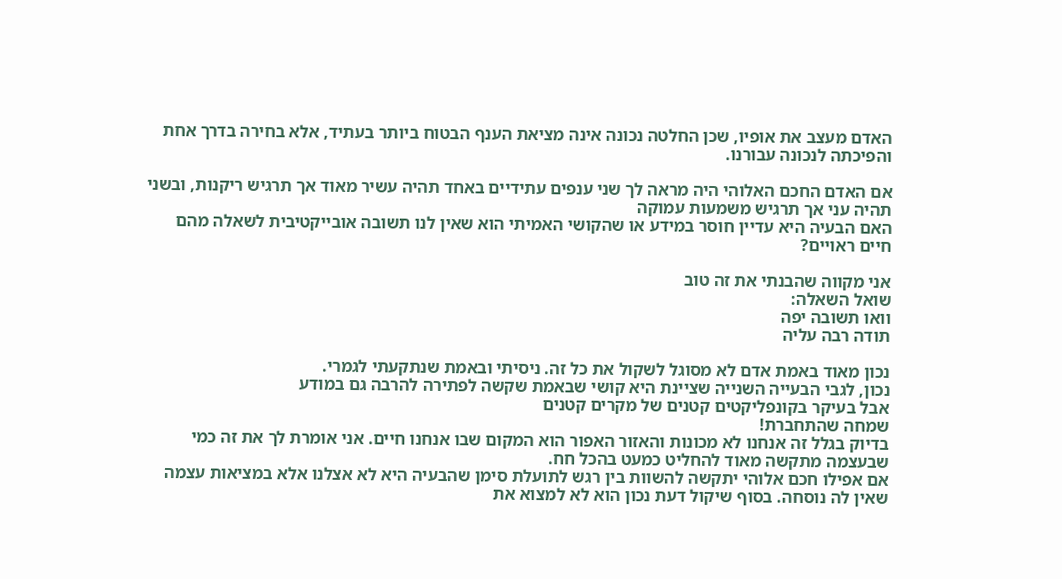האדם מעצב את אופיו, שכן החלטה נכונה אינה מציאת הענף הבטוח ביותר בעתיד, אלא בחירה בדרך אחת והפיכתה לנכונה עבורנו.

אם האדם החכם האלוהי היה מראה לך שני ענפים עתידיים באחד תהיה עשיר מאוד אך תרגיש ריקנות, ובשני תהיה עני אך תרגיש משמעות עמוקה
האם הבעיה היא עדיין חוסר במידע או שהקושי האמיתי הוא שאין לנו תשובה אובייקטיבית לשאלה מהם חיים ראויים?

אני מקווה שהבנתי את זה טוב
שואל השאלה:
וואו תשובה יפה
תודה רבה עליה

נכון מאוד באמת אדם לא מסוגל לשקול את כל זה. ניסיתי ובאמת שנתקעתי לגמרי.
נכון, לגבי הבעייה השנייה שציינת היא קושי שבאמת שקשה לפתירה להרבה גם במודע
אבל בעיקר בקונפליקטים קטנים של מקרים קטנים
שמחה שהתחברת!
בדיוק בגלל זה אנחנו לא מכונות והאזור האפור הוא המקום שבו אנחנו חיים. אני אומרת לך את זה כמי שבעצמה מתקשה מאוד להחליט כמעט בהכל חח.
אם אפילו חכם אלוהי יתקשה להשוות בין רגש לתועלת סימן שהבעיה היא לא אצלנו אלא במציאות עצמה שאין לה נוסחה. בסוף שיקול דעת נכון הוא לא למצוא את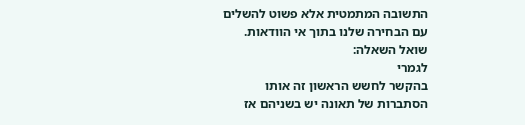התשובה המתמטית אלא פשוט להשלים עם הבחירה שלנו בתוך אי הוודאות.
שואל השאלה:
לגמרי
בהקשר לחשש הראשון זה אותו הסתברות של תאונה יש בשניהם אז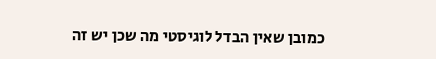כמובן שאין הבדל לוגיסטי מה שכן יש זה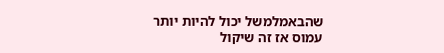שהבאמלמשל יכול להיות יותר עמוס אז זה שיקול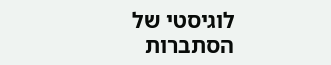לוגיסטי של הסתברות